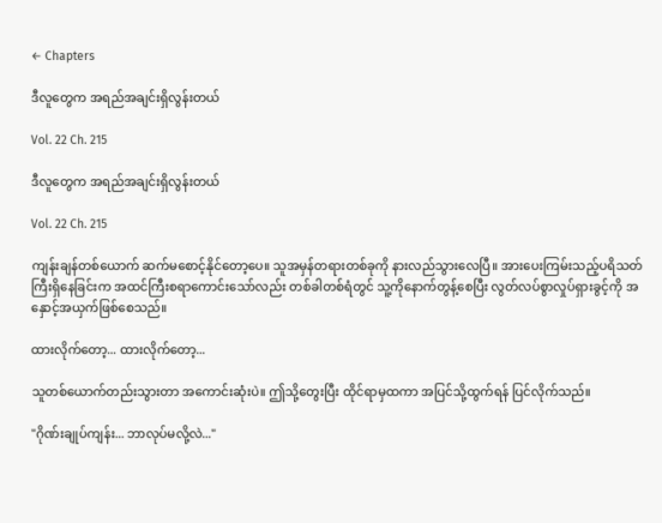← Chapters

ဒီလူတွေက အရည်အချင်းရှိလွန်းတယ်

Vol. 22 Ch. 215

ဒီလူတွေက အရည်အချင်းရှိလွန်းတယ်

Vol. 22 Ch. 215

ကျန်းချန်တစ်ယောက် ဆက်မစောင့်နိုင်တော့ပေ။ သူအမှန်တရားတစ်ခုကို နားလည်သွားလေပြီ။ အားပေးကြမ်းသည့်ပရိသတ်ကြီးရှိနေခြင်းက အထင်ကြီးစရာကောင်းသော်လည်း တစ်ခါတစ်ရံတွင် သူ့ကိုနောက်တွန့်စေပြီး လွတ်လပ်စွာလှုပ်ရှားခွင့်ကို အနှောင့်အယှက်ဖြစ်စေသည်။

ထားလိုက်တော့... ထားလိုက်တော့...

သူတစ်ယောက်တည်းသွားတာ အကောင်းဆုံးပဲ။ ဤသို့တွေးပြီး ထိုင်ရာမှထကာ အပြင်သို့ထွက်ရန် ပြင်လိုက်သည်။

"ဂိုဏ်းချုပ်ကျန်း... ဘာလုပ်မလို့လဲ..."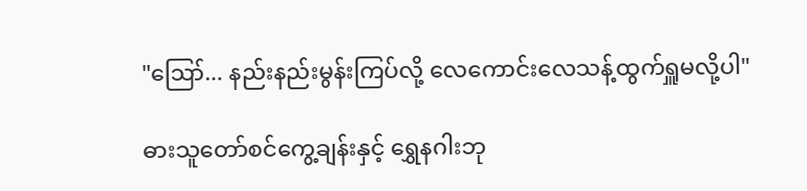"ဪ... နည်းနည်းမွန်းကြပ်လို့ လေကောင်းလေသန့်ထွက်ရှူမလို့ပါ"

ဓားသူတော်စင်ကွေ့ချန်းနှင့် ရွှေနဂါးဘု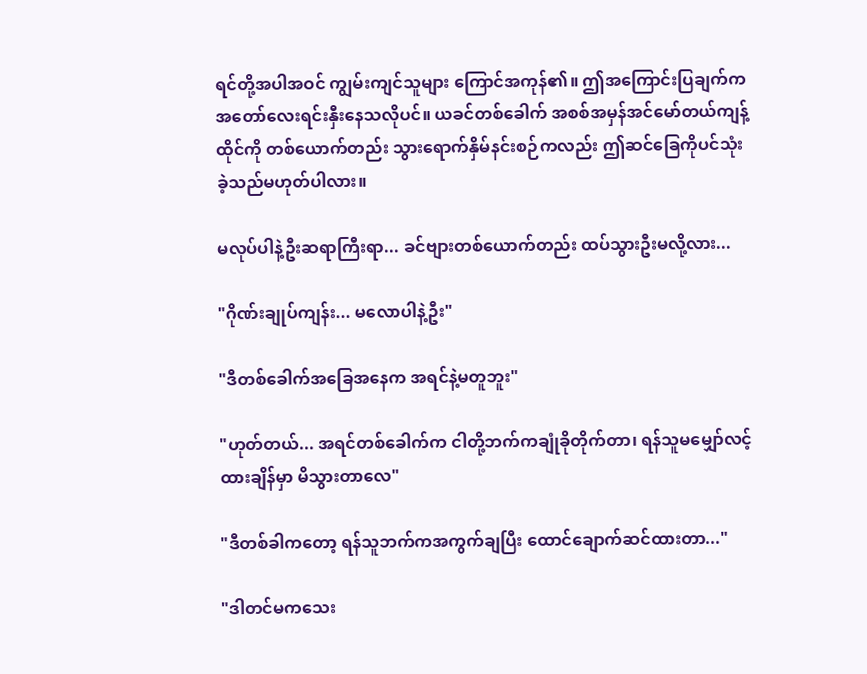ရင်တို့အပါအဝင် ကျွမ်းကျင်သူများ ကြောင်အကုန်၏။ ဤအကြောင်းပြချက်က အတော်လေးရင်းနှီးနေသလိုပင်။ ယခင်တစ်ခေါက် အစစ်အမှန်အင်မော်တယ်ကျန့်ထိုင်ကို တစ်ယောက်တည်း သွားရောက်နှိမ်နင်းစဉ်ကလည်း ဤဆင်ခြေကိုပင်သုံးခဲ့သည်မဟုတ်ပါလား။

မလုပ်ပါနဲ့ဦးဆရာကြီးရာ... ခင်ဗျားတစ်ယောက်တည်း ထပ်သွားဦးမလို့လား...

"ဂိုဏ်းချုပ်ကျန်း... မလောပါနဲ့ဦး"

"ဒီတစ်ခေါက်အခြေအနေက အရင်နဲ့မတူဘူး"

"ဟုတ်တယ်... အရင်တစ်ခေါက်က ငါတို့ဘက်ကချုံခိုတိုက်တာ၊ ရန်သူမမျှော်လင့်ထားချိန်မှာ မိသွားတာလေ"

"ဒီတစ်ခါကတော့ ရန်သူဘက်ကအကွက်ချပြီး ထောင်ချောက်ဆင်ထားတာ..."

"ဒါတင်မကသေး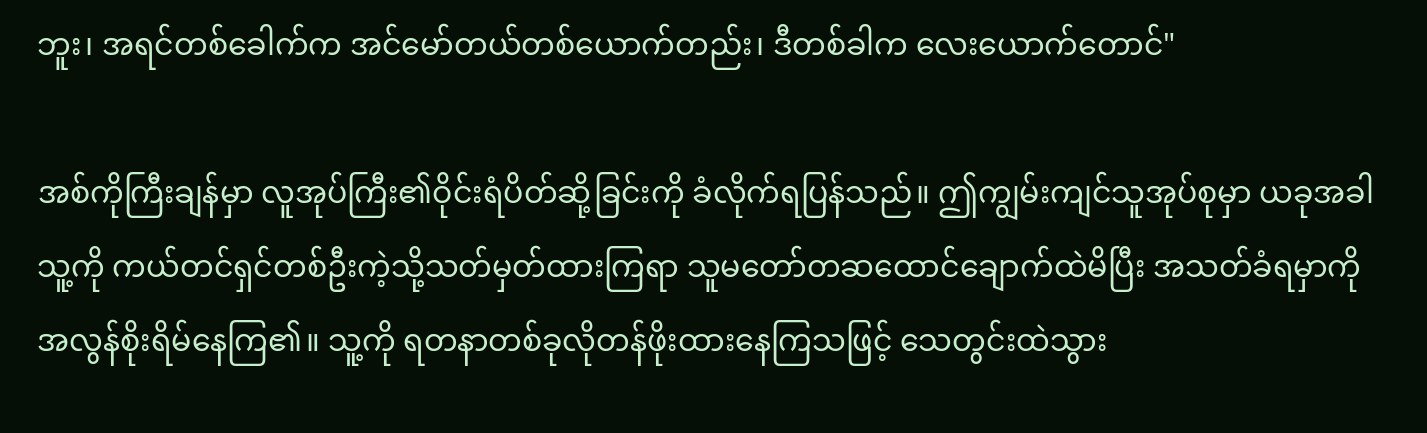ဘူး၊ အရင်တစ်ခေါက်က အင်မော်တယ်တစ်ယောက်တည်း၊ ဒီတစ်ခါက လေးယောက်တောင်"

အစ်ကိုကြီးချန်မှာ လူအုပ်ကြီး၏ဝိုင်းရံပိတ်ဆို့ခြင်းကို ခံလိုက်ရပြန်သည်။ ဤကျွမ်းကျင်သူအုပ်စုမှာ ယခုအခါ သူ့ကို ကယ်တင်ရှင်တစ်ဦးကဲ့သို့သတ်မှတ်ထားကြရာ သူမတော်တဆထောင်ချောက်ထဲမိပြီး အသတ်ခံရမှာကို အလွန်စိုးရိမ်နေကြ၏။ သူ့ကို ရတနာတစ်ခုလိုတန်ဖိုးထားနေကြသဖြင့် သေတွင်းထဲသွား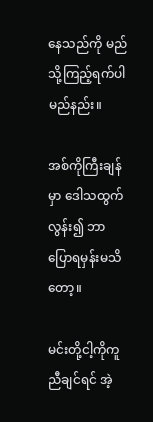နေသည်ကို မည်သို့ကြည့်ရက်ပါမည်နည်း။

အစ်ကိုကြီးချန်မှာ ဒေါသထွက်လွန်း၍ ဘာပြောရမှန်းမသိတော့။

မင်းတို့ငါ့ကိုကူညီချင်ရင် အဲ့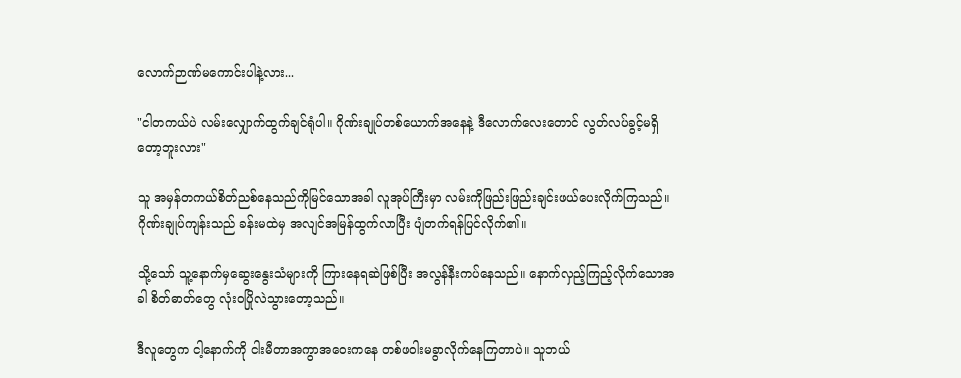လောက်ဉာဏ်မကောင်းပါနဲ့လား...

"ငါတကယ်ပဲ လမ်းလျှောက်ထွက်ချင်ရုံပါ။ ဂိုဏ်းချုပ်တစ်ယောက်အနေနဲ့ ဒီလောက်လေးတောင် လွတ်လပ်ခွင့်မရှိတော့ဘူးလား"

သူ အမှန်တကယ်စိတ်ညစ်နေသည်ကိုမြင်သောအခါ လူအုပ်ကြီးမှာ လမ်းကိုဖြည်းဖြည်းချင်းဖယ်ပေးလိုက်ကြသည်။ ဂိုဏ်းချုပ်ကျန်းသည် ခန်းမထဲမှ အလျင်အမြန်ထွက်လာပြီး ပျံတက်ရန်ပြင်လိုက်၏။

သို့သော် သူ့နောက်မှဆွေးနွေးသံများကို ကြားနေရဆဲဖြစ်ပြီး အလွန်နီးကပ်နေသည်။ နောက်လှည့်ကြည့်လိုက်သောအခါ စိတ်ဓာတ်တွေ လုံးဝပြိုလဲသွားတော့သည်။

ဒီလူတွေက ငါ့နောက်ကို ငါးမီတာအကွာအဝေးကနေ တစ်ဖဝါးမခွာလိုက်နေကြတာပဲ။ သူဘယ်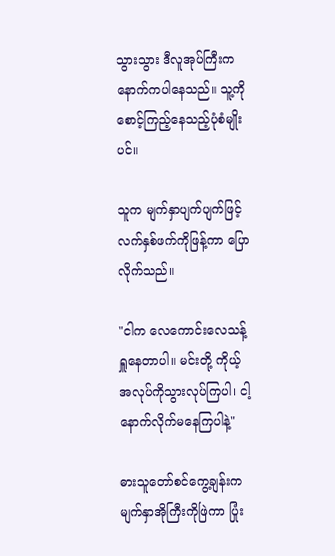သွားသွား ဒီလူအုပ်ကြီးက နောက်ကပါနေသည်။ သူ့ကိုစောင့်ကြည့်နေသည့်ပုံစံမျိုးပင်။

သူက မျက်နှာပျက်ပျက်ဖြင့် လက်နှစ်ဖက်ကိုဖြန့်ကာ ပြောလိုက်သည်။

"ငါက လေကောင်းလေသန့်ရှူနေတာပါ။ မင်းတို့ ကိုယ့်အလုပ်ကိုသွားလုပ်ကြပါ၊ ငါ့နောက်လိုက်မနေကြပါနဲ့"

ဓားသူတော်စင်ကွေ့ချန်းက မျက်နှာအိုကြီးကိုဖြဲကာ ပြုံး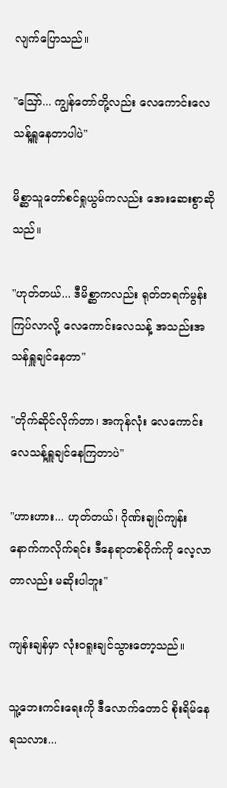လျက်ပြောသည်။

"ဪ... ကျွန်တော်တို့လည်း လေကောင်းလေသန့်ရှူနေတာပါပဲ"

မိစ္ဆာသူတော်စင်ရှုယွမ်ကလည်း အေးဆေးစွာဆိုသည်။

"ဟုတ်တယ်... ဒီမိစ္ဆာကလည်း ရုတ်တရက်မွန်းကြပ်လာလို့ လေကောင်းလေသန့် အသည်းအသန်ရှူချင်နေတာ"

"တိုက်ဆိုင်လိုက်တာ၊ အကုန်လုံး လေကောင်းလေသန့်ရှူချင်နေကြတာပဲ"

"ဟားဟား... ဟုတ်တယ်၊ ဂိုဏ်းချုပ်ကျန်းနောက်ကလိုက်ရင်း ဒီနေရာတစ်ဝိုက်ကို လေ့လာတာလည်း မဆိုးပါဘူး"

ကျန်းချန်မှာ လုံးဝရူးချင်သွားတော့သည်။

သူ့ဘေးကင်းရေးကို ဒီလောက်တောင် စိုးရိမ်နေရသလား...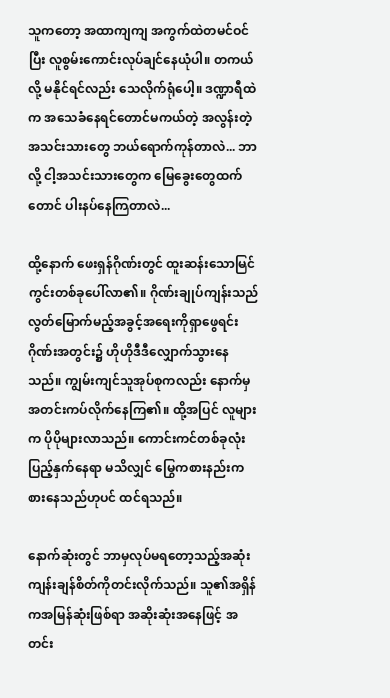သူကတော့ အထာကျကျ အကွက်ထဲတမင်ဝင်ပြီး လူစွမ်းကောင်းလုပ်ချင်နေယုံပါ။ တကယ်လို့ မနိုင်ရင်လည်း သေလိုက်ရုံပေါ့။ ဒဏ္ဍာရီထဲက အသေခံနေရင်တောင်မကယ်တဲ့ အလွန်းတဲ့ အသင်းသားတွေ ဘယ်ရောက်ကုန်တာလဲ... ဘာလို့ ငါ့အသင်းသားတွေက မြေခွေးတွေထက်တောင် ပါးနပ်နေကြတာလဲ...

ထို့နောက် ဖေးရှန်ဂိုဏ်းတွင် ထူးဆန်းသောမြင်ကွင်းတစ်ခုပေါ်လာ၏။ ဂိုဏ်းချုပ်ကျန်းသည် လွတ်မြောက်မည့်အခွင့်အရေးကိုရှာဖွေရင်း ဂိုဏ်းအတွင်း၌ ဟိုဟိုဒီဒီလျှောက်သွားနေသည်။ ကျွမ်းကျင်သူအုပ်စုကလည်း နောက်မှအတင်းကပ်လိုက်နေကြ၏။ ထို့အပြင် လူများက ပိုပိုများလာသည်။ ကောင်းကင်တစ်ခုလုံးပြည့်နှက်နေရာ မသိလျှင် မြွေကစားနည်းကစားနေသည်ဟုပင် ထင်ရသည်။

နောက်ဆုံးတွင် ဘာမှလုပ်မရတော့သည့်အဆုံး ကျန်းချန်စိတ်ကိုတင်းလိုက်သည်။ သူ၏အရှိန်ကအမြန်ဆုံးဖြစ်ရာ အဆိုးဆုံးအနေဖြင့် အတင်း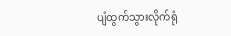ပျံထွက်သွားလိုက်ရုံ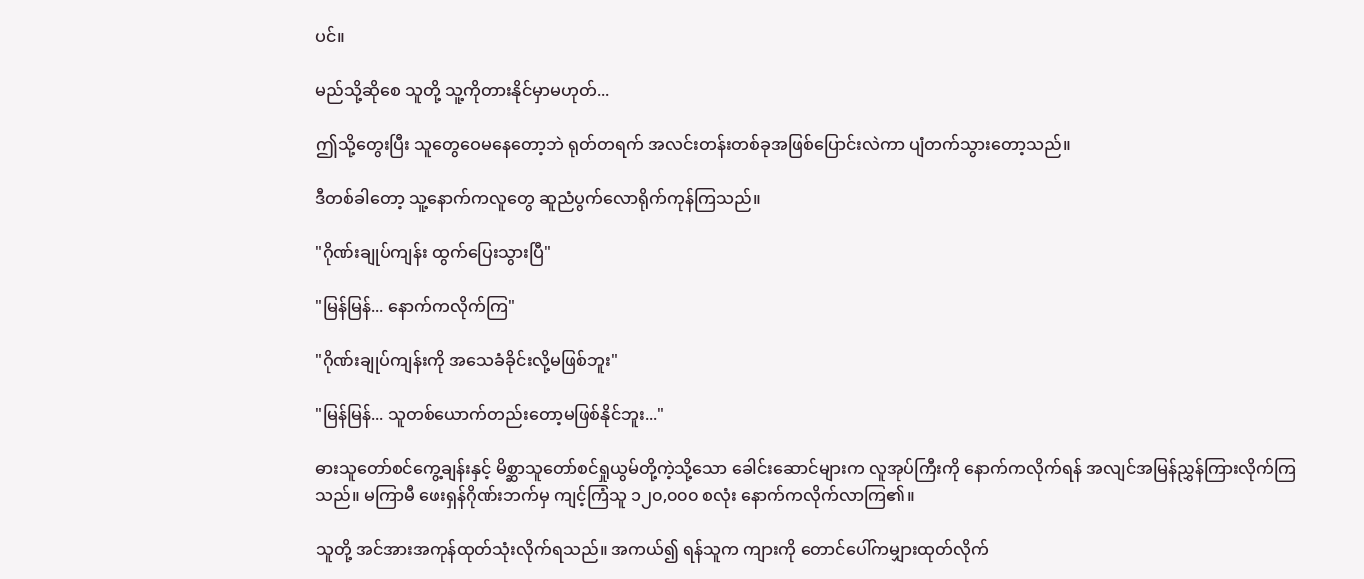ပင်။

မည်သို့ဆိုစေ သူတို့ သူ့ကိုတားနိုင်မှာမဟုတ်...

ဤသို့တွေးပြီး သူတွေဝေမနေတော့ဘဲ ရုတ်တရက် အလင်းတန်းတစ်ခုအဖြစ်ပြောင်းလဲကာ ပျံတက်သွားတော့သည်။

ဒီတစ်ခါတော့ သူ့နောက်ကလူတွေ ဆူညံပွက်လောရိုက်ကုန်ကြသည်။

"ဂိုဏ်းချုပ်ကျန်း ထွက်ပြေးသွားပြီ"

"မြန်မြန်... နောက်ကလိုက်ကြ"

"ဂိုဏ်းချုပ်ကျန်းကို အသေခံခိုင်းလို့မဖြစ်ဘူး"

"မြန်မြန်... သူတစ်ယောက်တည်းတော့မဖြစ်နိုင်ဘူး..."

ဓားသူတော်စင်ကွေ့ချန်းနှင့် မိစ္ဆာသူတော်စင်ရှုယွမ်တို့ကဲ့သို့သော ခေါင်းဆောင်များက လူအုပ်ကြီးကို နောက်ကလိုက်ရန် အလျင်အမြန်ညွှန်ကြားလိုက်ကြသည်။ မကြာမီ ဖေးရှန်ဂိုဏ်းဘက်မှ ကျင့်ကြံသူ ၁၂၀,၀၀၀ စလုံး နောက်ကလိုက်လာကြ၏။

သူတို့ အင်အားအကုန်ထုတ်သုံးလိုက်ရသည်။ အကယ်၍ ရန်သူက ကျားကို တောင်ပေါ်ကမျှားထုတ်လိုက်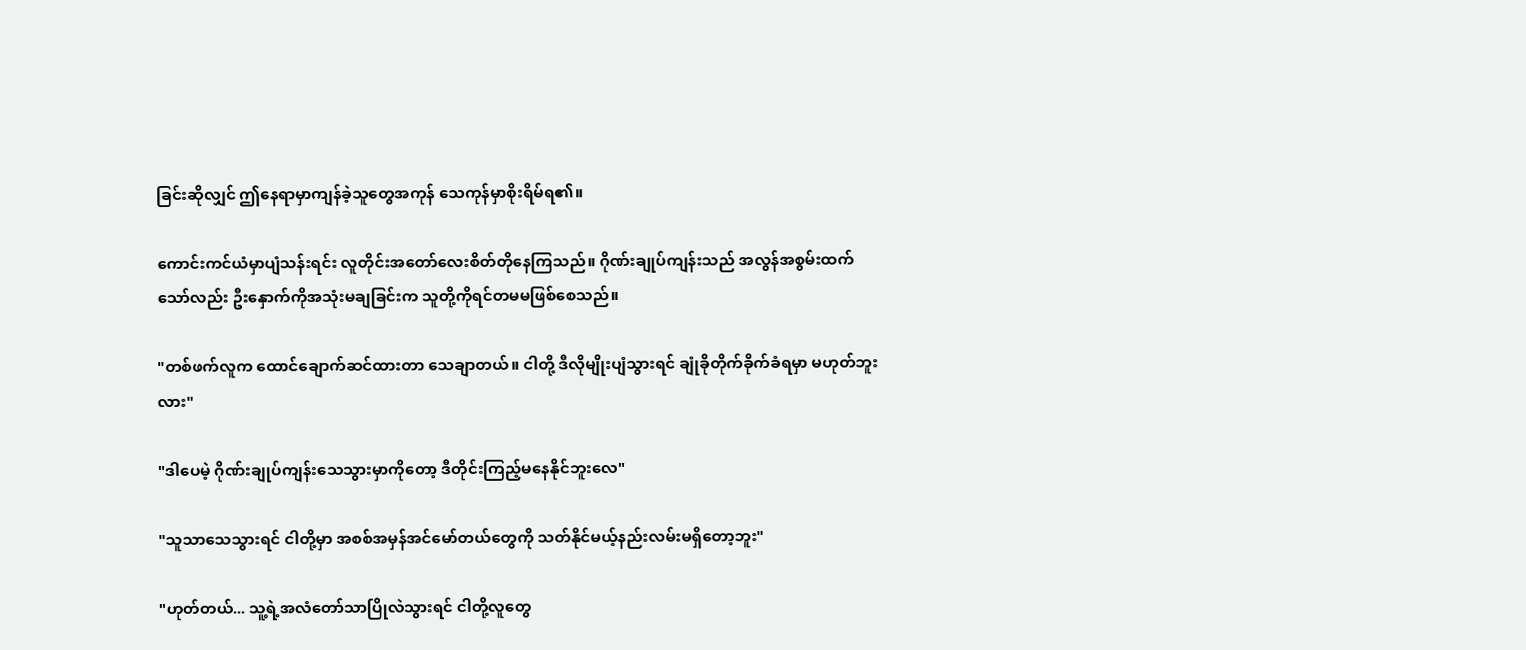ခြင်းဆိုလျှင် ဤနေရာမှာကျန်ခဲ့သူတွေအကုန် သေကုန်မှာစိုးရိမ်ရ၏။

ကောင်းကင်ယံမှာပျံသန်းရင်း လူတိုင်းအတော်လေးစိတ်တိုနေကြသည်။ ဂိုဏ်းချုပ်ကျန်းသည် အလွန်အစွမ်းထက်သော်လည်း ဦးနှောက်ကိုအသုံးမချခြင်းက သူတို့ကိုရင်တမမဖြစ်စေသည်။

"တစ်ဖက်လူက ထောင်ချောက်ဆင်ထားတာ သေချာတယ်။ ငါတို့ ဒီလိုမျိုးပျံသွားရင် ချုံခိုတိုက်ခိုက်ခံရမှာ မဟုတ်ဘူးလား"

"ဒါပေမဲ့ ဂိုဏ်းချုပ်ကျန်းသေသွားမှာကိုတော့ ဒီတိုင်းကြည့်မနေနိုင်ဘူးလေ"

"သူသာသေသွားရင် ငါတို့မှာ အစစ်အမှန်အင်မော်တယ်တွေကို သတ်နိုင်မယ့်နည်းလမ်းမရှိတော့ဘူး"

"ဟုတ်တယ်... သူ့ရဲ့အလံတော်သာပြိုလဲသွားရင် ငါတို့လူတွေ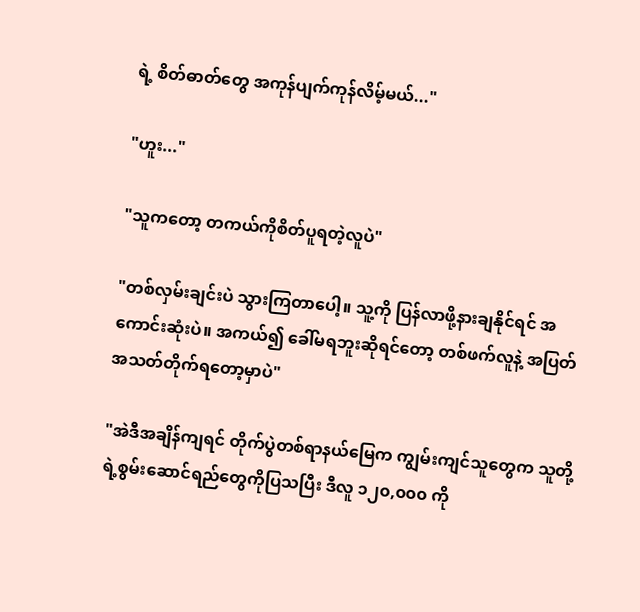ရဲ့ စိတ်ဓာတ်တွေ အကုန်ပျက်ကုန်လိမ့်မယ်..."

"ဟူး..."

"သူကတော့ တကယ်ကိုစိတ်ပူရတဲ့လူပဲ"

"တစ်လှမ်းချင်းပဲ သွားကြတာပေါ့။ သူ့ကို ပြန်လာဖို့နားချနိုင်ရင် အကောင်းဆုံးပဲ။ အကယ်၍ ခေါ်မရဘူးဆိုရင်တော့ တစ်ဖက်လူနဲ့ အပြတ်အသတ်တိုက်ရတော့မှာပဲ"

"အဲဒီအချိန်ကျရင် တိုက်ပွဲတစ်ရာနယ်မြေက ကျွမ်းကျင်သူတွေက သူတို့ရဲ့စွမ်းဆောင်ရည်တွေကိုပြသပြီး ဒီလူ ၁၂၀,၀၀၀ ကို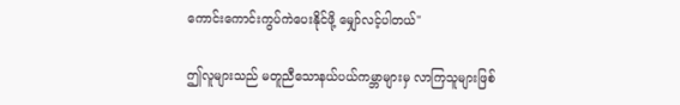ကောင်းကောင်းကွပ်ကဲပေးနိုင်ဖို့ မျှော်လင့်ပါတယ်"

ဤလူများသည် မတူညီသောနယ်ပယ်ကမ္ဘာများမှ လာကြသူများဖြစ်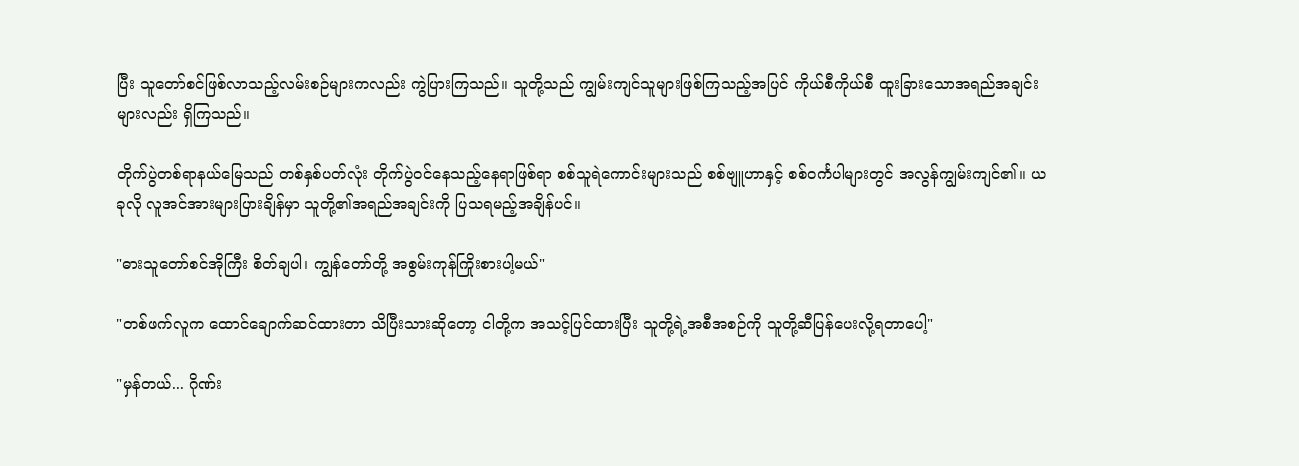ပြီး သူတော်စင်ဖြစ်လာသည့်လမ်းစဉ်များကလည်း ကွဲပြားကြသည်။ သူတို့သည် ကျွမ်းကျင်သူများဖြစ်ကြသည့်အပြင် ကိုယ်စီကိုယ်စီ ထူးခြားသောအရည်အချင်းများလည်း ရှိကြသည်။

တိုက်ပွဲတစ်ရာနယ်မြေသည် တစ်နှစ်ပတ်လုံး တိုက်ပွဲဝင်နေသည့်နေရာဖြစ်ရာ စစ်သူရဲကောင်းများသည် စစ်ဗျူဟာနှင့် စစ်ဝင်္ကပါများတွင် အလွန်ကျွမ်းကျင်၏။ ယခုလို လူအင်အားများပြားချိန်မှာ သူတို့၏အရည်အချင်းကို ပြသရမည့်အချိန်ပင်။

"ဓားသူတော်စင်အိုကြီး စိတ်ချပါ၊ ကျွန်တော်တို့ အစွမ်းကုန်ကြိုးစားပါ့မယ်"

"တစ်ဖက်လူက ထောင်ချောက်ဆင်ထားတာ သိပြီးသားဆိုတော့ ငါတို့က အသင့်ပြင်ထားပြီး သူတို့ရဲ့အစီအစဉ်ကို သူတို့ဆီပြန်ပေးလို့ရတာပေါ့"

"မှန်တယ်... ဂိုဏ်း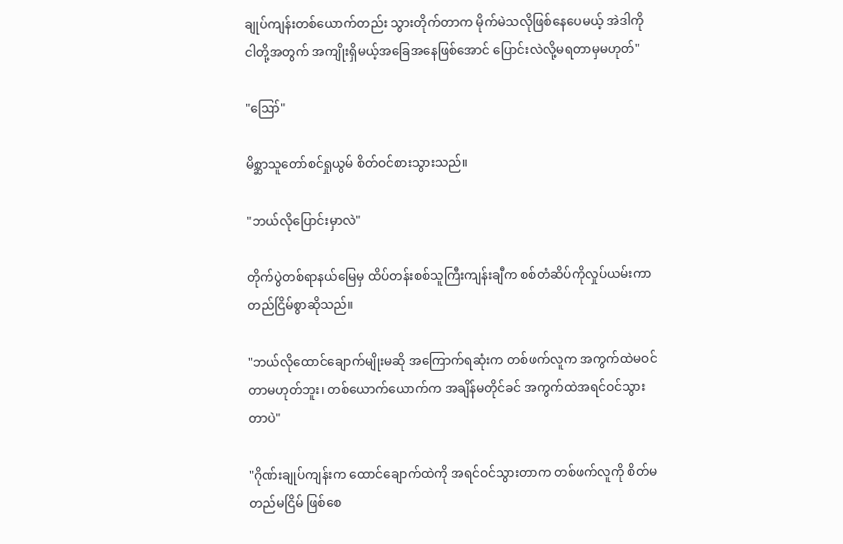ချုပ်ကျန်းတစ်ယောက်တည်း သွားတိုက်တာက မိုက်မဲသလိုဖြစ်နေပေမယ့် အဲဒါကို ငါတို့အတွက် အကျိုးရှိမယ့်အခြေအနေဖြစ်အောင် ပြောင်းလဲလို့မရတာမှမဟုတ်"

"ဪ"

မိစ္ဆာသူတော်စင်ရှုယွမ် စိတ်ဝင်စားသွားသည်။

"ဘယ်လိုပြောင်းမှာလဲ"

တိုက်ပွဲတစ်ရာနယ်မြေမှ ထိပ်တန်းစစ်သူကြီးကျန်းချီက စစ်တံဆိပ်ကိုလှုပ်ယမ်းကာ တည်ငြိမ်စွာဆိုသည်။

"ဘယ်လိုထောင်ချောက်မျိုးမဆို အကြောက်ရဆုံးက တစ်ဖက်လူက အကွက်ထဲမဝင်တာမဟုတ်ဘူး၊ တစ်ယောက်ယောက်က အချိန်မတိုင်ခင် အကွက်ထဲအရင်ဝင်သွားတာပဲ"

"ဂိုဏ်းချုပ်ကျန်းက ထောင်ချောက်ထဲကို အရင်ဝင်သွားတာက တစ်ဖက်လူကို စိတ်မတည်မငြိမ် ဖြစ်စေ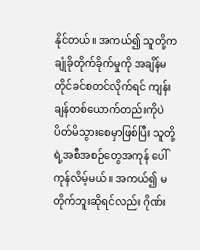နိုင်တယ်။ အကယ်၍ သူတို့ကချုံခိုတိုက်ခိုက်မှုကို အချိန်မတိုင်ခင်စတင်လိုက်ရင် ကျန်းချန်တစ်ယောက်တည်းကိုပဲ ပိတ်မိသွားစေမှာဖြစ်ပြီး သူတို့ရဲ့အစီအစဉ်တွေအကုန် ပေါ်ကုန်လိမ့်မယ်။ အကယ်၍ မတိုက်ဘူးဆိုရင်လည်း ဂိုဏ်း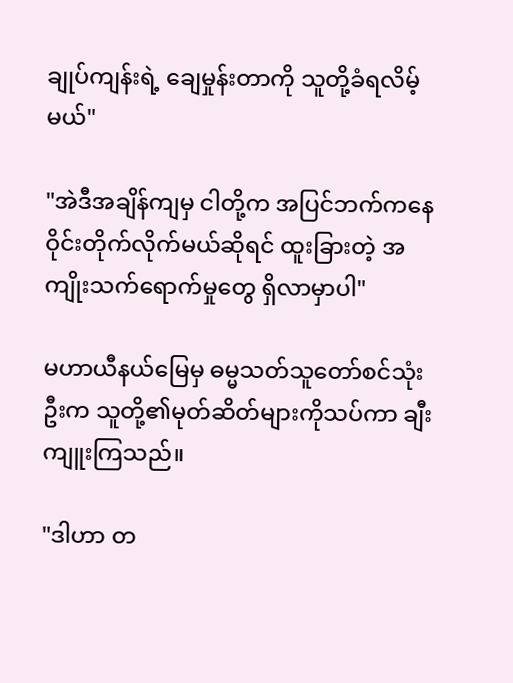ချုပ်ကျန်းရဲ့ ချေမှုန်းတာကို သူတို့ခံရလိမ့်မယ်"

"အဲဒီအချိန်ကျမှ ငါတို့က အပြင်ဘက်ကနေ ဝိုင်းတိုက်လိုက်မယ်ဆိုရင် ထူးခြားတဲ့ အကျိုးသက်ရောက်မှုတွေ ရှိလာမှာပါ"

မဟာယီနယ်မြေမှ ဓမ္မသတ်သူတော်စင်သုံးဦးက သူတို့၏မုတ်ဆိတ်များကိုသပ်ကာ ချီးကျူးကြသည်။

"ဒါဟာ တ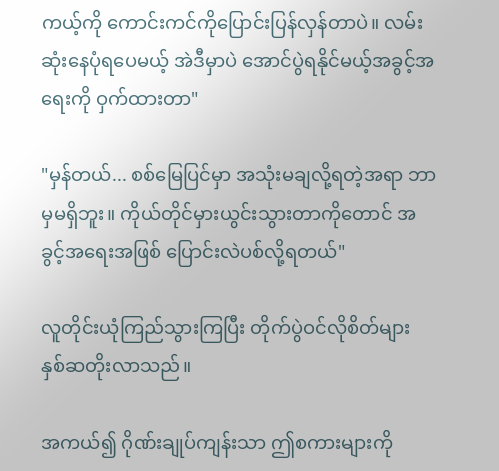ကယ့်ကို ကောင်းကင်ကိုပြောင်းပြန်လှန်တာပဲ။ လမ်းဆုံးနေပုံရပေမယ့် အဲဒီမှာပဲ အောင်ပွဲရနိုင်မယ့်အခွင့်အရေးကို ဝှက်ထားတာ"

"မှန်တယ်... စစ်မြေပြင်မှာ အသုံးမချလို့ရတဲ့အရာ ဘာမှမရှိဘူး။ ကိုယ်တိုင်မှားယွင်းသွားတာကိုတောင် အခွင့်အရေးအဖြစ် ပြောင်းလဲပစ်လို့ရတယ်"

လူတိုင်းယုံကြည်သွားကြပြီး တိုက်ပွဲဝင်လိုစိတ်များ နှစ်ဆတိုးလာသည်။

အကယ်၍ ဂိုဏ်းချုပ်ကျန်းသာ ဤစကားများကို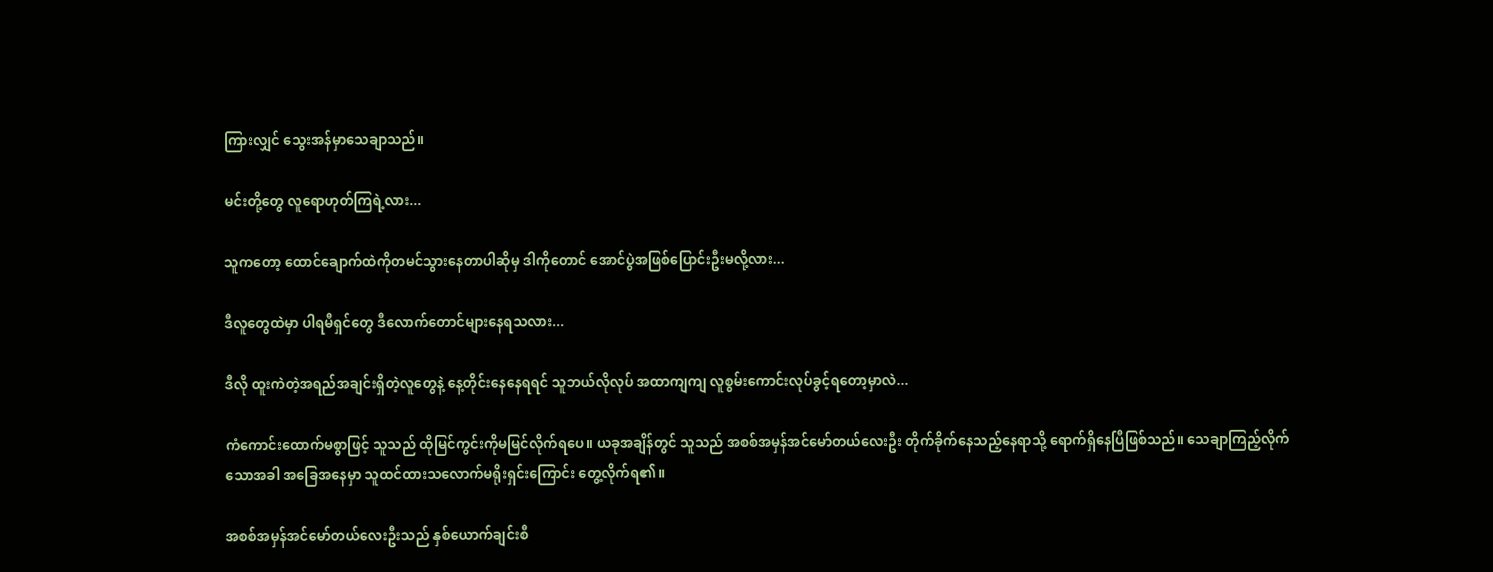ကြားလျှင် သွေးအန်မှာသေချာသည်။

မင်းတို့တွေ လူရောဟုတ်ကြရဲ့လား...

သူကတော့ ထောင်ချောက်ထဲကိုတမင်သွားနေတာပါဆိုမှ ဒါကိုတောင် အောင်ပွဲအဖြစ်ပြောင်းဦးမလို့လား...

ဒီလူတွေထဲမှာ ပါရမီရှင်တွေ ဒီလောက်တောင်များနေရသလား...

ဒီလို ထူးကဲတဲ့အရည်အချင်းရှိတဲ့လူတွေနဲ့ နေ့တိုင်းနေနေရရင် သူဘယ်လိုလုပ် အထာကျကျ လူစွမ်းကောင်းလုပ်ခွင့်ရတော့မှာလဲ...

ကံကောင်းထောက်မစွာဖြင့် သူသည် ထိုမြင်ကွင်းကိုမမြင်လိုက်ရပေ။ ယခုအချိန်တွင် သူသည် အစစ်အမှန်အင်မော်တယ်လေးဦး တိုက်ခိုက်နေသည့်နေရာသို့ ရောက်ရှိနေပြီဖြစ်သည်။ သေချာကြည့်လိုက်သောအခါ အခြေအနေမှာ သူထင်ထားသလောက်မရိုးရှင်းကြောင်း တွေ့လိုက်ရ၏။

အစစ်အမှန်အင်မော်တယ်လေးဦးသည် နှစ်ယောက်ချင်းစီ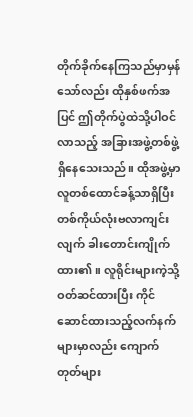တိုက်ခိုက်နေကြသည်မှာမှန်သော်လည်း ထိုနှစ်ဖက်အပြင် ဤတိုက်ပွဲထဲသို့ပါဝင်လာသည့် အခြားအဖွဲ့တစ်ဖွဲ့ရှိနေသေးသည်။ ထိုအဖွဲ့မှာ လူတစ်ထောင်ခန့်သာရှိပြီး တစ်ကိုယ်လုံးဗလာကျင်းလျက် ခါးတောင်းကျိုက်ထား၏။ လူရိုင်းများကဲ့သို့ဝတ်ဆင်ထားပြီး ကိုင်ဆောင်ထားသည့်လက်နက်များမှာလည်း ကျောက်တုတ်များ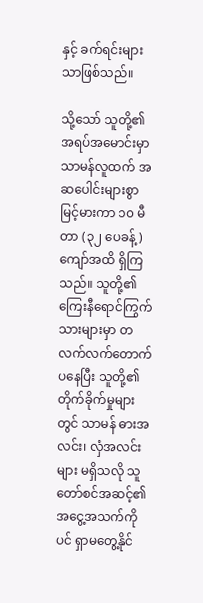နှင့် ခက်ရင်းများသာဖြစ်သည်။

သို့သော် သူတို့၏အရပ်အမောင်းမှာ သာမန်လူထက် အဆပေါင်းများစွာမြင့်မားကာ ၁၀ မီတာ (၃၂ ပေခန့်) ကျော်အထိ ရှိကြသည်။ သူတို့၏ ကြေးနီရောင်ကြွက်သားများမှာ တလက်လက်တောက်ပနေပြီး သူတို့၏တိုက်ခိုက်မှုများတွင် သာမန် ဓားအလင်း၊ လှံအလင်းများ မရှိသလို သူတော်စင်အဆင့်၏ အငွေ့အသက်ကိုပင် ရှာမတွေ့နိုင်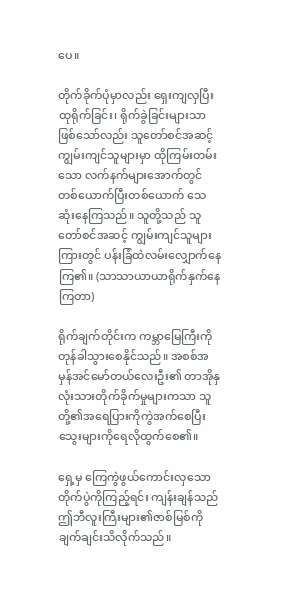ပေ။

တိုက်ခိုက်ပုံမှာလည်း ရှေးကျလှပြီး ထုရိုက်ခြင်း၊ ရိုက်ခွဲခြင်းများသာ ဖြစ်သော်လည်း သူတော်စင်အဆင့် ကျွမ်းကျင်သူများမှာ ထိုကြမ်းတမ်းသော လက်နက်များအောက်တွင် တစ်ယောက်ပြီးတစ်ယောက် သေဆုံးနေကြသည်။ သူတို့သည် သူတော်စင်အဆင့် ကျွမ်းကျင်သူများကြားတွင် ပန်းခြံထဲလမ်းလျှောက်နေကြ၏။ (သာသာယာယာရိုက်နှက်နေကြတာ)

ရိုက်ချက်တိုင်းက ကမ္ဘာမြေကြီးကို တုန်ခါသွားစေနိုင်သည်။ အစစ်အမှန်အင်မော်တယ်လေးဦး၏ တာအိုနှလုံးသားတိုက်ခိုက်မှုများကသာ သူတို့၏အရေပြားကိုကွဲအက်စေပြီး သွေးများကိုရေလိုထွက်စေ၏။

ရှေ့မှ ကြေကွဲဖွယ်ကောင်းလှသောတိုက်ပွဲကိုကြည့်ရင်း ကျန်းချန်သည် ဤဘီလူးကြီးများ၏ဇာစ်မြစ်ကို ချက်ချင်းသိလိုက်သည်။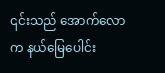၎င်းသည် အောက်လောက နယ်မြေပေါင်း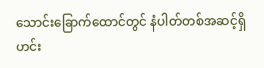သောင်းခြောက်ထောင်တွင် နံပါတ်တစ်အဆင့်ရှိ ဟင်း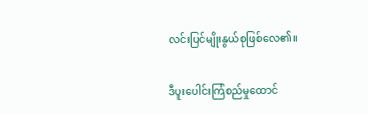လင်းပြင်မျိုးနွယ်စုဖြစ်လေ၏။

ဒီပူးပေါင်းကြံစည်မှုထောင်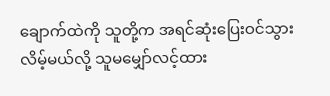ချောက်ထဲကို သူတို့က အရင်ဆုံးပြေးဝင်သွားလိမ့်မယ်လို့ သူမမျှော်လင့်ထား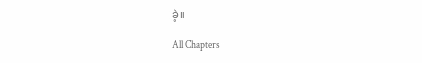ခဲ့။

All Chapters